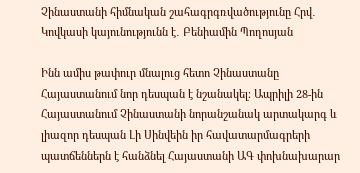Չինաստանի հիմնական շահագրգռվածությունը Հրվ․ Կովկասի կայունությունն է․ Բենիամին Պողոսյան

Ինն ամիս թափուր մնալուց հետո Չինաստանը Հայաստանում նոր դեսպան է նշանակել։ Ապրիլի 28-ին Հայաստանում Չինաստանի նորանշանակ արտակարգ և լիազոր դեսպան Լի Սինվեին իր հավատարմագրերի պատճեններն է հանձնել Հայաստանի ԱԳ փոխնախարար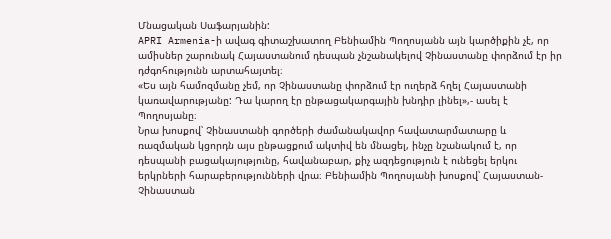Մնացական Սաֆարյանին:
APRI Armenia-ի ավագ գիտաշխատող Բենիամին Պողոսյանն այն կարծիքին չէ, որ ամիսներ շարունակ Հայաստանում դեսպան չնշանակելով Չինաստանը փորձում էր իր դժգոհությունն արտահայտել։
«Ես այն համոզմանը չեմ, որ Չինաստանը փորձում էր ուղերձ հղել Հայաստանի կառավարությանը: Դա կարող էր ընթացակարգային խնդիր լինել»,- ասել է Պողոսյանը։
Նրա խոսքով՝ Չինաստանի գործերի ժամանակավոր հավատարմատարը և ռազմական կցորդն այս ընթացքում ակտիվ են մնացել, ինչը նշանակում է, որ դեսպանի բացակայությունը, հավանաբար, քիչ ազդեցություն է ունեցել երկու երկրների հարաբերությունների վրա։ Բենիամին Պողոսյանի խոսքով՝ Հայաստան-Չինաստան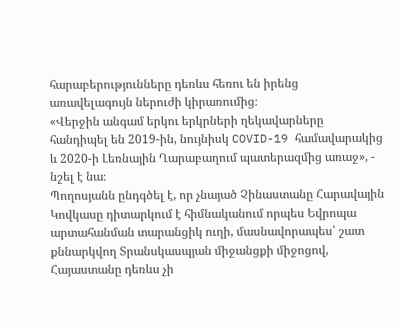հարաբերությունները դեռևս հեռու են իրենց առավելագույն ներուժի կիրառումից։
«Վերջին անգամ երկու երկրների ղեկավարները հանդիպել են 2019-ին, նույնիսկ COVID-19 համավարակից և 2020-ի Լեռնային Ղարաբաղում պատերազմից առաջ», - նշել է նա։
Պողոսյանն ընդգծել է, որ չնայած Չինաստանը Հարավային Կովկասը դիտարկում է հիմնականում որպես Եվրոպա արտահանման տարանցիկ ուղի, մասնավորապես՝ շատ քննարկվող Տրանսկասպյան միջանցքի միջոցով, Հայաստանը դեռևս չի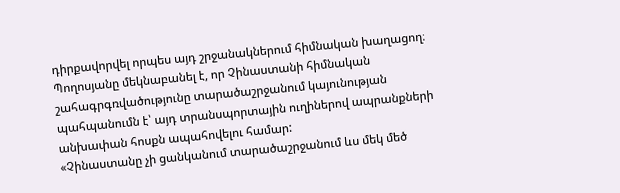դիրքավորվել որպես այդ շրջանակներում հիմնական խաղացող։ Պողոսյանը մեկնաբանել է, որ Չինաստանի հիմնական շահագրգռվածությունը տարածաշրջանում կայունության պահպանումն է՝ այդ տրանսպորտային ուղիներով ապրանքների անխափան հոսքն ապահովելու համար:
«Չինաստանը չի ցանկանում տարածաշրջանում ևս մեկ մեծ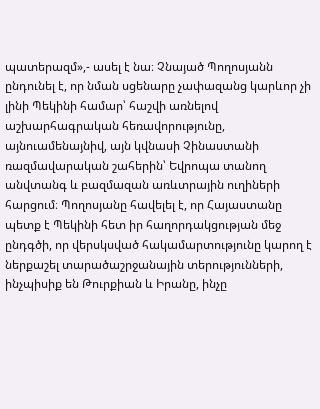պատերազմ»,- ասել է նա։ Չնայած Պողոսյանն ընդունել է, որ նման սցենարը չափազանց կարևոր չի լինի Պեկինի համար՝ հաշվի առնելով աշխարհագրական հեռավորությունը, այնուամենայնիվ, այն կվնասի Չինաստանի ռազմավարական շահերին՝ Եվրոպա տանող անվտանգ և բազմազան առևտրային ուղիների հարցում։ Պողոսյանը հավելել է, որ Հայաստանը պետք է Պեկինի հետ իր հաղորդակցության մեջ ընդգծի, որ վերսկսված հակամարտությունը կարող է ներքաշել տարածաշրջանային տերությունների, ինչպիսիք են Թուրքիան և Իրանը, ինչը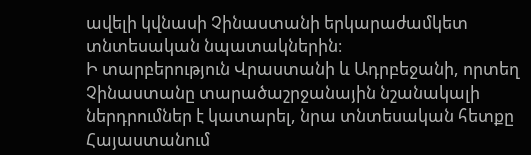ավելի կվնասի Չինաստանի երկարաժամկետ տնտեսական նպատակներին։
Ի տարբերություն Վրաստանի և Ադրբեջանի, որտեղ Չինաստանը տարածաշրջանային նշանակալի ներդրումներ է կատարել, նրա տնտեսական հետքը Հայաստանում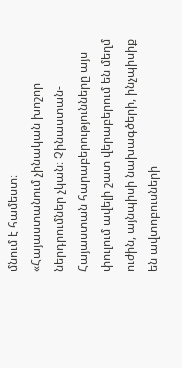մնում է համեստ։
«Հայաստանում չինական խոշոր ներդրումներ չկան։ Չինաստան-Հայաստան հարաբերությունները այս փուլում ավելի շատ վերաբերում են մեղմ ուժին, այնպիսի նախագծերի, ինչպիսիք են ավտոբուսների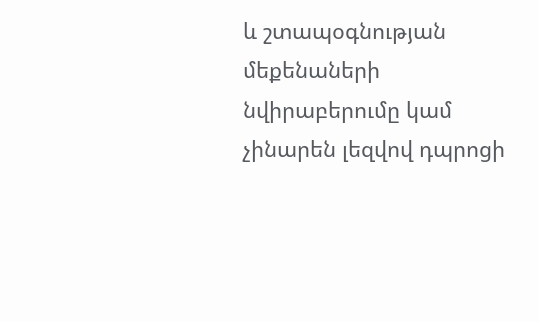և շտապօգնության մեքենաների նվիրաբերումը կամ չինարեն լեզվով դպրոցի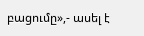բացումը»,- ասել է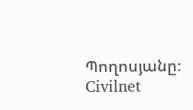Պողոսյանը։
Civilnet